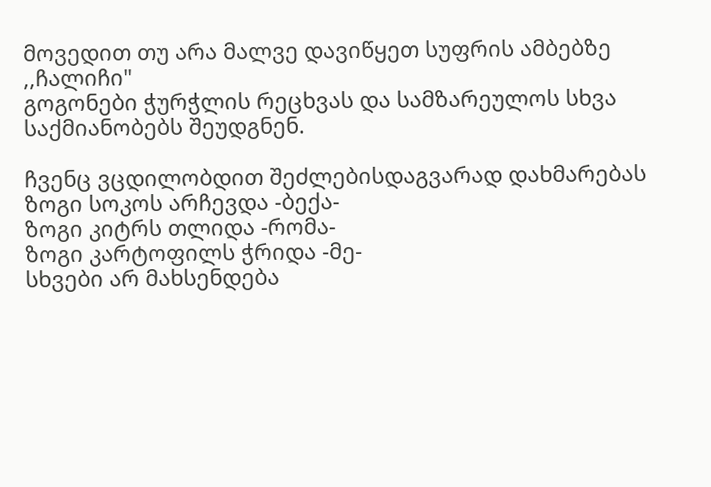მოვედით თუ არა მალვე დავიწყეთ სუფრის ამბებზე ,,ჩალიჩი"
გოგონები ჭურჭლის რეცხვას და სამზარეულოს სხვა საქმიანობებს შეუდგნენ.

ჩვენც ვცდილობდით შეძლებისდაგვარად დახმარებას
ზოგი სოკოს არჩევდა -ბექა-
ზოგი კიტრს თლიდა -რომა-
ზოგი კარტოფილს ჭრიდა -მე-
სხვები არ მახსენდება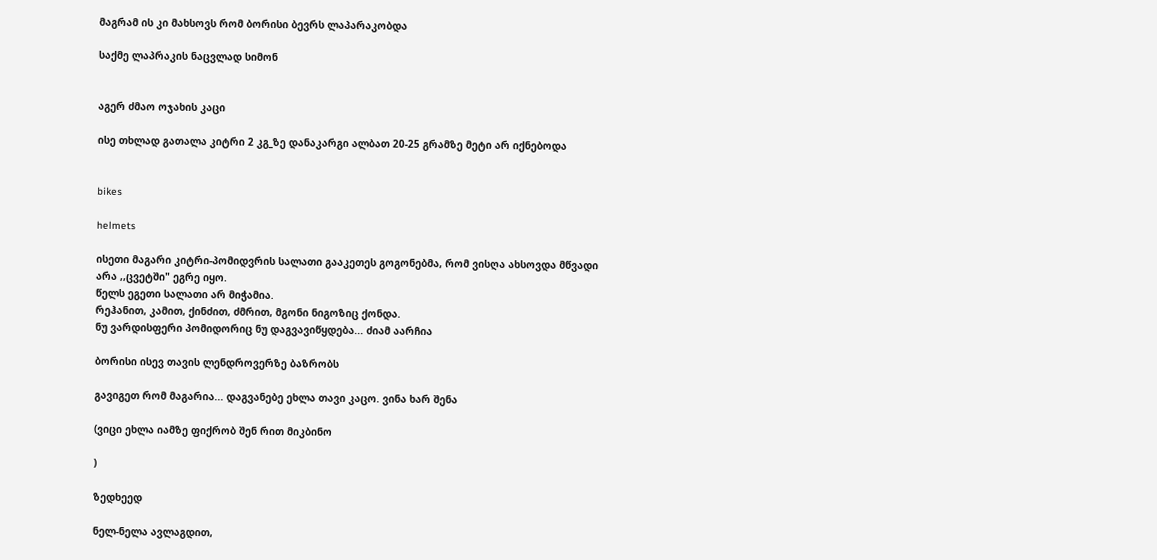მაგრამ ის კი მახსოვს რომ ბორისი ბევრს ლაპარაკობდა

საქმე ლაპრაკის ნაცვლად სიმონ


აგერ ძმაო ოჯახის კაცი

ისე თხლად გათალა კიტრი 2 კგ_ზე დანაკარგი ალბათ 20-25 გრამზე მეტი არ იქნებოდა


bikes

helmets

ისეთი მაგარი კიტრი-პომიდვრის სალათი გააკეთეს გოგონებმა, რომ ვისღა ახსოვდა მწვადი
არა ,,ცვეტში" ეგრე იყო.
წელს ეგეთი სალათი არ მიჭამია.
რეჰანით, კამით, ქინძით, ძმრით, მგონი ნიგოზიც ქონდა.
ნუ ვარდისფერი პომიდორიც ნუ დაგვავიწყდება... ძიამ აარჩია

ბორისი ისევ თავის ლენდროვერზე ბაზრობს

გავიგეთ რომ მაგარია... დაგვანებე ეხლა თავი კაცო. ვინა ხარ შენა

(ვიცი ეხლა იამზე ფიქრობ შენ რით მიკბინო

)

ზედხეედ

ნელ-ნელა ავლაგდით,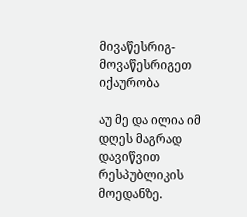მივაწესრიგ-მოვაწესრიგეთ იქაურობა

აუ მე და ილია იმ დღეს მაგრად დავიწვით რესპუბლიკის მოედანზე.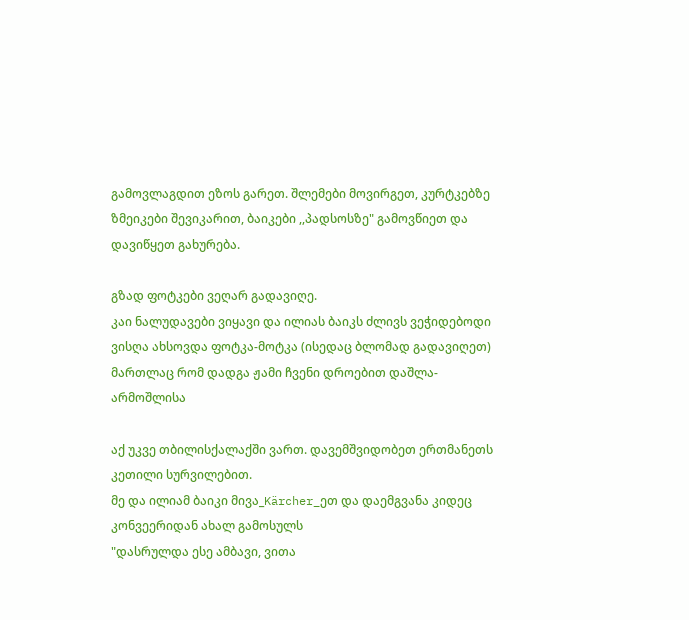გამოვლაგდით ეზოს გარეთ. შლემები მოვირგეთ, კურტკებზე ზმეიკები შევიკარით, ბაიკები ,,პადსოსზე" გამოვწიეთ და დავიწყეთ გახურება.

გზად ფოტკები ვეღარ გადავიღე.
კაი ნალუდავები ვიყავი და ილიას ბაიკს ძლივს ვეჭიდებოდი
ვისღა ახსოვდა ფოტკა-მოტკა (ისედაც ბლომად გადავიღეთ)
მართლაც რომ დადგა ჟამი ჩვენი დროებით დაშლა-არმოშლისა

აქ უკვე თბილისქალაქში ვართ. დავემშვიდობეთ ერთმანეთს კეთილი სურვილებით.
მე და ილიამ ბაიკი მივა_Kärcher_ეთ და დაემგვანა კიდეც კონვეერიდან ახალ გამოსულს
"დასრულდა ესე ამბავი, ვითა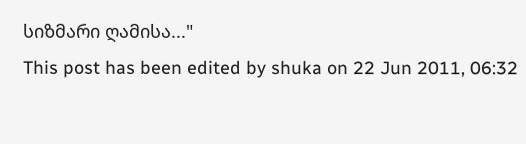სიზმარი ღამისა..."
This post has been edited by shuka on 22 Jun 2011, 06:32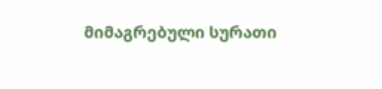მიმაგრებული სურათი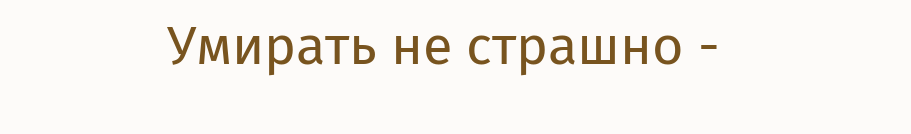Умирать не страшно -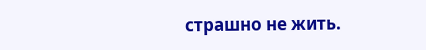страшно не жить.